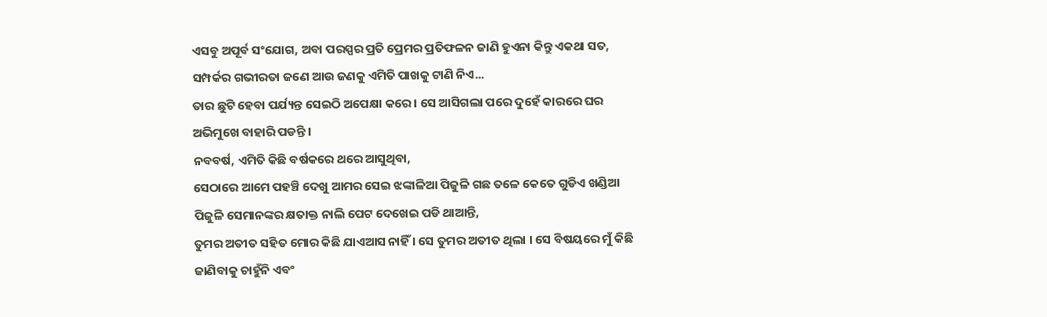ଏସବୁ ଅପୂର୍ବ ସଂଯୋଗ, ଅବା ପରସ୍ପର ପ୍ରତି ପ୍ରେମର ପ୍ରତିଫଳନ ଜାଣି ହୁଏନା କିନ୍ତୁ ଏକଥା ସତ, ସମ୍ପର୍କର ଗଭୀରତା ଜଣେ ଆଉ ଜଣକୁ ଏମିତି ପାଖକୁ ଟାଣି ନିଏ...
ତାର ଛୁଟି ହେବା ପର୍ଯ୍ୟନ୍ତ ସେଇଠି ଅପେକ୍ଷା କରେ । ସେ ଆସିଗଲା ପରେ ଦୁହେଁ କାରରେ ଘର ଅଭିମୁଖେ ବାହାରି ପଡନ୍ତି ।
ନବବର୍ଷ, ଏମିତି କିଛି ବର୍ଷକରେ ଥରେ ଆସୁଥିବା,
ସେଠାରେ ଆମେ ପହଞ୍ଚି ଦେଖୁ ଆମର ସେଇ ଝଙ୍କାଳିଆ ପିଜୁଳି ଗଛ ତଳେ କେତେ ଗୁଡିଏ ଖଣ୍ଡିଆ ପିଜୁଳି ସେମାନଙ୍କର କ୍ଷତାକ୍ତ ନାଲି ପେଟ ଦେଖେଇ ପଡି ଥାଆନ୍ତି,
ତୁମର ଅତୀତ ସହିତ ମୋର କିଛି ଯାଏଆସ ନାହିଁ । ସେ ତୁମର ଅତୀତ ଥିଲା । ସେ ବିଷୟରେ ମୁଁ କିଛି ଜାଣିବାକୁ ଚାହୁଁନି ଏବଂ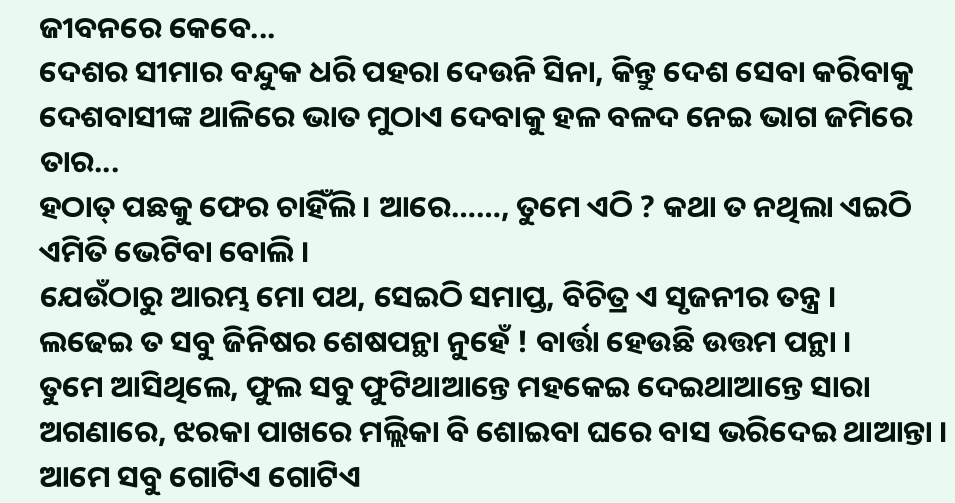ଜୀବନରେ କେବେ...
ଦେଶର ସୀମାର ବନ୍ଦୁକ ଧରି ପହରା ଦେଉନି ସିନା, କିନ୍ତୁ ଦେଶ ସେବା କରିବାକୁ ଦେଶବାସୀଙ୍କ ଥାଳିରେ ଭାତ ମୁଠାଏ ଦେବାକୁ ହଳ ବଳଦ ନେଇ ଭାଗ ଜମିରେ ତାର...
ହଠାତ୍ ପଛକୁ ଫେର ଚାହିଁଲି । ଆରେ……, ତୁମେ ଏଠି ? କଥା ତ ନଥିଲା ଏଇଠି ଏମିତି ଭେଟିବା ବୋଲି ।
ଯେଉଁଠାରୁ ଆରମ୍ଭ ମୋ ପଥ, ସେଇଠି ସମାପ୍ତ, ବିଚିତ୍ର ଏ ସୃଜନୀର ତନ୍ତ୍ର ।
ଲଢେଇ ତ ସବୁ ଜିନିଷର ଶେଷପନ୍ଥା ନୁହେଁ ! ବାର୍ତ୍ତା ହେଉଛି ଉତ୍ତମ ପନ୍ଥା ।
ତୁମେ ଆସିଥିଲେ, ଫୁଲ ସବୁ ଫୁଟିଥାଆନ୍ତେ ମହକେଇ ଦେଇଥାଆନ୍ତେ ସାରା ଅଗଣାରେ, ଝରକା ପାଖରେ ମଲ୍ଲିକା ବି ଶୋଇବା ଘରେ ବାସ ଭରିଦେଇ ଥାଆନ୍ତା ।
ଆମେ ସବୁ ଗୋଟିଏ ଗୋଟିଏ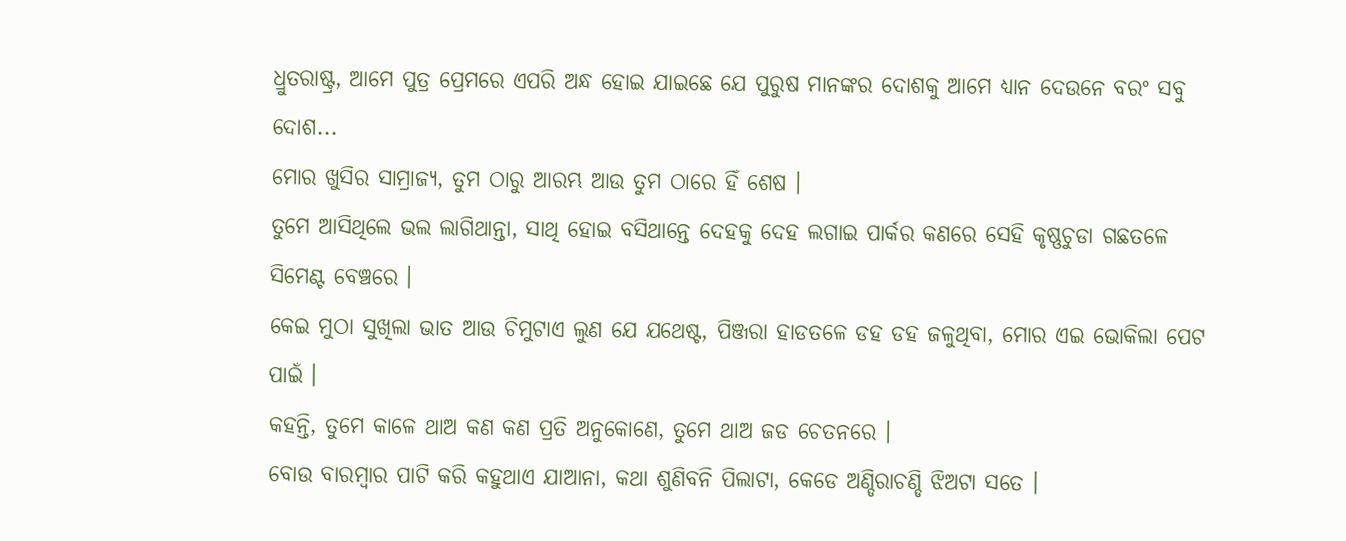ଧ୍ରୁତରାଷ୍ଟ୍ର, ଆମେ ପୁତ୍ର ପ୍ରେମରେ ଏପରି ଅନ୍ଧ ହୋଇ ଯାଇଛେ ଯେ ପୁରୁଷ ମାନଙ୍କର ଦୋଶକୁ ଆମେ ଧ୍ୟାନ ଦେଉନେ ବରଂ ସବୁ ଦୋଶ...
ମୋର ଖୁସିର ସାମ୍ରାଜ୍ୟ, ତୁମ ଠାରୁ ଆରମ୍ଭ ଆଉ ତୁମ ଠାରେ ହିଁ ଶେଷ ।
ତୁମେ ଆସିଥିଲେ ଭଲ ଲାଗିଥାନ୍ତା, ସାଥି ହୋଇ ବସିଥାନ୍ତେ ଦେହକୁ ଦେହ ଲଗାଇ ପାର୍କର କଣରେ ସେହି କୃଷ୍ଣଚୁଡା ଗଛତଳେ ସିମେଣ୍ଟ ବେଞ୍ଚରେ ।
କେଇ ମୁଠା ସୁଖିଲା ଭାତ ଆଉ ଚିମୁଟାଏ ଲୁଣ ଯେ ଯଥେଷ୍ଟ, ପିଞ୍ଜରା ହାଡତଳେ ଡହ ଡହ ଜଳୁଥିବା, ମୋର ଏଇ ଭୋକିଲା ପେଟ ପାଇଁ ।
କହନ୍ତି, ତୁମେ କାଳେ ଥାଅ କଣ କଣ ପ୍ରତି ଅନୁକୋଣେ, ତୁମେ ଥାଅ ଜଡ ଚେତନରେ ।
ବୋଉ ବାରମ୍ବାର ପାଟି କରି କହୁଥାଏ ଯାଆନା, କଥା ଶୁଣିବନି ପିଲାଟା, କେଡେ ଅଣ୍ଡିରାଚଣ୍ଡି ଝିଅଟା ସତେ ।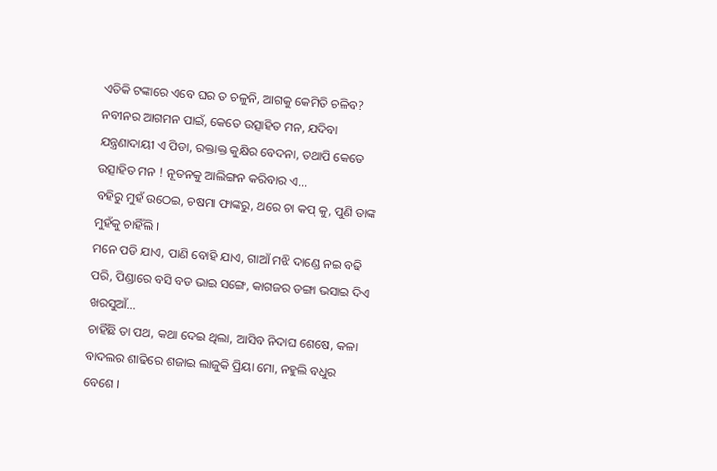ଏତିକି ଟଙ୍କାରେ ଏବେ ଘର ତ ଚଳୁନି, ଆଗକୁ କେମିତି ଚଳିବ?
ନବୀନର ଆଗମନ ପାଇଁ, କେତେ ଉତ୍ସାହିତ ମନ, ଯଦିବା ଯନ୍ତ୍ରଣାଦାୟୀ ଏ ପିଡା, ରକ୍ତାକ୍ତ କୁକ୍ଷିର ବେଦନା, ତଥାପି କେତେ ଉତ୍ସାହିତ ମନ ! ନୂତନକୁ ଆଲିଙ୍ଗନ କରିବାର ଏ...
ବହିରୁ ମୁହଁ ଉଠେଇ, ଚଷମା ଫାଙ୍କରୁ, ଥରେ ଚା କପ୍ କୁ, ପୁଣି ତାଙ୍କ ମୁହଁକୁ ଚାହିଁଲି ।
ମନେ ପଡି ଯାଏ, ପାଣି ବୋହି ଯାଏ, ଗାଆଁ ମଝି ଦାଣ୍ଡେ ନଇ ବଢି ପରି, ପିଣ୍ଡାରେ ବସି ବଡ ଭାଇ ସଙ୍ଗେ, କାଗଜର ଡଙ୍ଗା ଭସାଇ ଦିଏ ଖରସୁଆଁ...
ଚାହିଁଛି ତା ପଥ, କଥା ଦେଇ ଥିଲା, ଆସିବ ନିଦାଘ ଶେଷେ, କଳା ବାଦଲର ଶାଢିରେ ଶଜାଇ ଲାଜୁକି ପ୍ରିୟା ମୋ, ନହୁଲି ବଧୁର ବେଶେ ।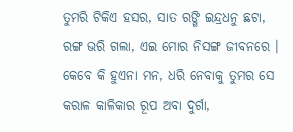ତୁମରି ଟିକିଏ ହସର, ସାତ ରଙ୍ଗି ଇନ୍ଦ୍ରଧନୁ ଛଟା, ରଙ୍ଗ ଭରି ଗଲା, ଏଇ ମୋର ନିସଙ୍ଗ ଜୀବନରେ ।
କେବେ କି ହୁଏନା ମନ, ଧରି ନେବାକୁ ତୁମର ସେ କରାଳ କାଳିକାର ରୂପ ଅବା ଦୁର୍ଗା,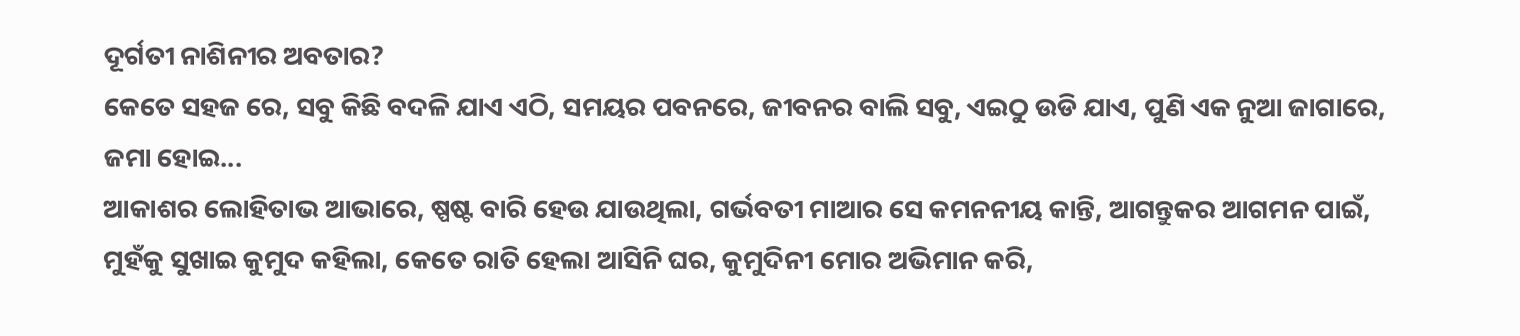ଦୂର୍ଗତୀ ନାଶିନୀର ଅବତାର?
କେତେ ସହଜ ରେ, ସବୁ କିଛି ବଦଳି ଯାଏ ଏଠି, ସମୟର ପବନରେ, ଜୀବନର ବାଲି ସବୁ, ଏଇଠୁ ଉଡି ଯାଏ, ପୁଣି ଏକ ନୁଆ ଜାଗାରେ, ଜମା ହୋଇ...
ଆକାଶର ଲୋହିତାଭ ଆଭାରେ, ଷ୍ପଷ୍ଟ ବାରି ହେଉ ଯାଉଥିଲା, ଗର୍ଭବତୀ ମାଆର ସେ କମନନୀୟ କାନ୍ତି, ଆଗନ୍ତୁକର ଆଗମନ ପାଇଁ,
ମୁହଁକୁ ସୁଖାଇ କୁମୁଦ କହିଲା, କେତେ ରାତି ହେଲା ଆସିନି ଘର, କୁମୁଦିନୀ ମୋର ଅଭିମାନ କରି,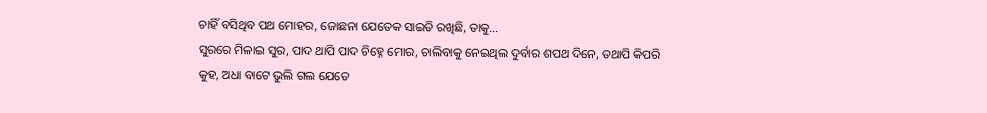ଚାହିଁ ବସିଥିବ ପଥ ମୋହର, ଜୋଛନା ଯେତେକ ସାଇତି ରଖିଛି, ତାକୁ...
ସୁରରେ ମିଳାଇ ସୁର, ପାଦ ଥାପି ପାଦ ଚିହ୍ନେ ମୋର, ଚାଲିବାକୁ ନେଇଥିଲ ଦୁର୍ବାର ଶପଥ ଦିନେ, ତଥାପି କିପରି କୁହ, ଅଧା ବାଟେ ଭୁଲି ଗଲ ଯେତେ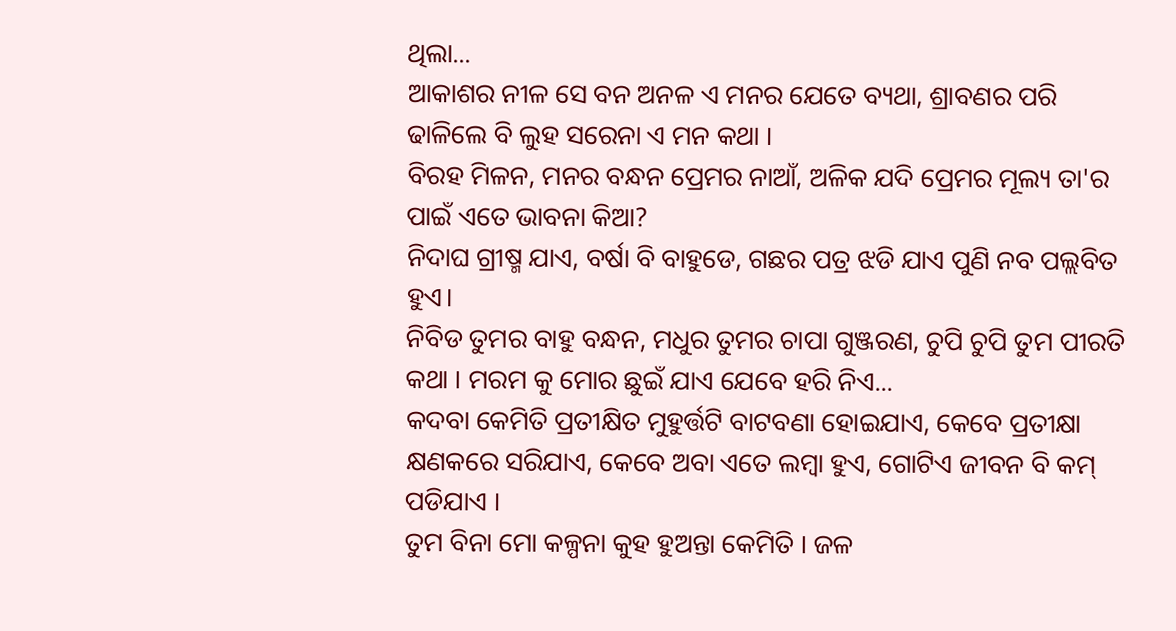ଥିଲା...
ଆକାଶର ନୀଳ ସେ ବନ ଅନଳ ଏ ମନର ଯେତେ ବ୍ୟଥା, ଶ୍ରାବଣର ପରି ଢାଳିଲେ ବି ଲୁହ ସରେନା ଏ ମନ କଥା ।
ବିରହ ମିଳନ, ମନର ବନ୍ଧନ ପ୍ରେମର ନାଆଁ, ଅଳିକ ଯଦି ପ୍ରେମର ମୂଲ୍ୟ ତା'ର ପାଇଁ ଏତେ ଭାବନା କିଆ?
ନିଦାଘ ଗ୍ରୀଷ୍ମ ଯାଏ, ବର୍ଷା ବି ବାହୁଡେ, ଗଛର ପତ୍ର ଝଡି ଯାଏ ପୁଣି ନବ ପଲ୍ଲବିତ ହୁଏ।
ନିବିଡ ତୁମର ବାହୁ ବନ୍ଧନ, ମଧୁର ତୁମର ଚାପା ଗୁଞ୍ଜରଣ, ଚୁପି ଚୁପି ତୁମ ପୀରତି କଥା । ମରମ କୁ ମୋର ଛୁଇଁ ଯାଏ ଯେବେ ହରି ନିଏ...
କଦବା କେମିତି ପ୍ରତୀକ୍ଷିତ ମୁହୁର୍ତ୍ତଟି ବାଟବଣା ହୋଇଯାଏ, କେବେ ପ୍ରତୀକ୍ଷା କ୍ଷଣକରେ ସରିଯାଏ, କେବେ ଅବା ଏତେ ଲମ୍ବା ହୁଏ, ଗୋଟିଏ ଜୀବନ ବି କମ୍ ପଡିଯାଏ ।
ତୁମ ବିନା ମୋ କଳ୍ପନା କୁହ ହୁଅନ୍ତା କେମିତି । ଜଳ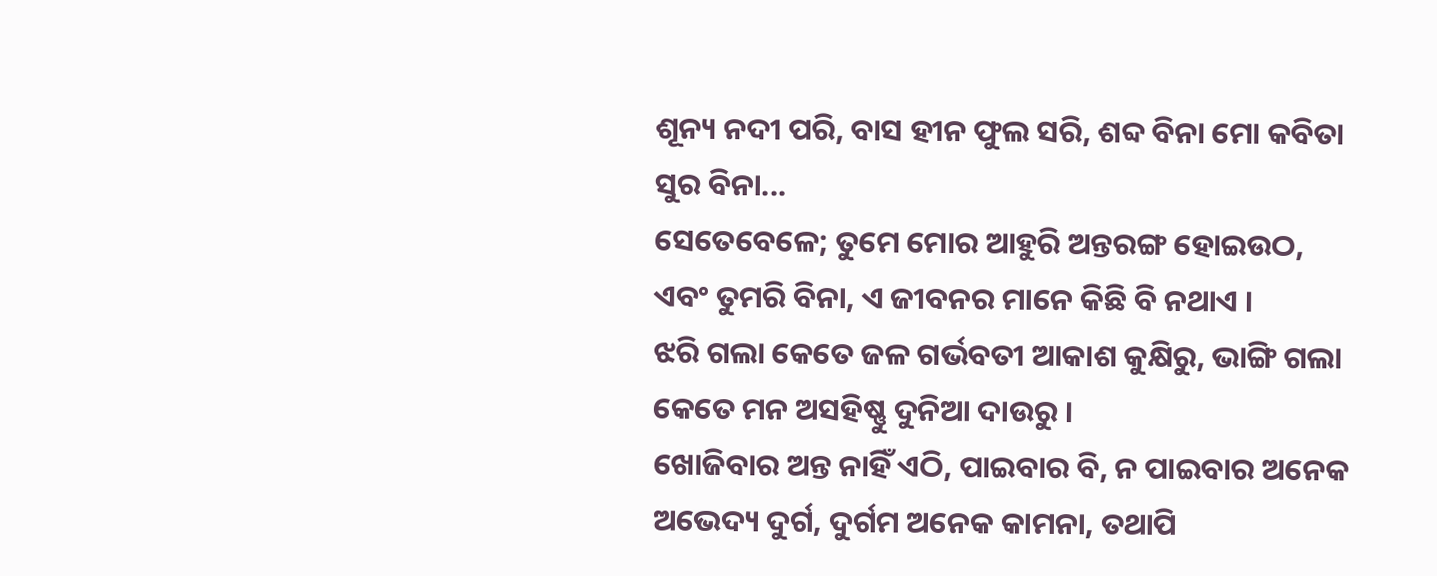ଶୂନ୍ୟ ନଦୀ ପରି, ବାସ ହୀନ ଫୁଲ ସରି, ଶବ୍ଦ ବିନା ମୋ କବିତା ସୁର ବିନା...
ସେତେବେଳେ; ତୁମେ ମୋର ଆହୁରି ଅନ୍ତରଙ୍ଗ ହୋଇଉଠ, ଏବଂ ତୁମରି ବିନା, ଏ ଜୀବନର ମାନେ କିଛି ବି ନଥାଏ ।
ଝରି ଗଲା କେତେ ଜଳ ଗର୍ଭବତୀ ଆକାଶ କୁକ୍ଷିରୁ, ଭାଙ୍ଗି ଗଲା କେତେ ମନ ଅସହିଷ୍ଣୁ ଦୁନିଆ ଦାଉରୁ ।
ଖୋଜିବାର ଅନ୍ତ ନାହିଁ ଏଠି, ପାଇବାର ବି, ନ ପାଇବାର ଅନେକ ଅଭେଦ୍ୟ ଦୁର୍ଗ, ଦୁର୍ଗମ ଅନେକ କାମନା, ତଥାପି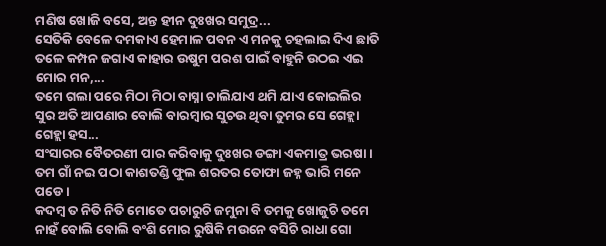ମଣିଷ ଖୋଜି ବସେ, ଅନ୍ତ ହୀନ ଦୁଃଖର ସମୁଦ୍ର...
ସେତିକି ବେଳେ ଦମକାଏ ହେମାଳ ପବନ ଏ ମନକୁ ଚହଲାଇ ଦିଏ ଛାତି ତଳେ କମ୍ପନ ଜଗାଏ କାହାର ଉଷୁମ ପରଶ ପାଇଁ ବାହୁନି ଉଠଇ ଏଇ ମୋର ମନ,...
ତମେ ଗଲା ପରେ ମିଠା ମିଠା ବାସ୍ନା ଚାଲିଯାଏ ଥମି ଯାଏ କୋଇଲିର ସୁର ଅତି ଆପଣାର ବୋଲି ବାରମ୍ବାର ସୁଚଉ ଥିବା ତୁମର ସେ ଗେହ୍ଲା ଗେହ୍ଲା ହସ...
ସଂସାରର ବୈତରଣୀ ପାର କରିବାକୁ ଦୁଃଖର ଡଙ୍ଗା ଏକମାତ୍ର ଭରଷା ।
ତମ ଗାଁ ନଇ ପଠା କାଶତଣ୍ଡି ଫୁଲ ଶରତର ତୋଫା ଜହ୍ନ ଭାରି ମନେ ପଡେ ।
କଦମ୍ବ ତ ନିତି ନିତି ମୋତେ ପଚାରୁଚି ଜମୁନା ବି ତମକୁ ଖୋଜୁଚି ତମେ ନାହଁ ବୋଲି ବୋଲି ବଂଶି ମୋର ରୁଷିକି ମଉନେ ବସିଚି ରାଧା ଗୋ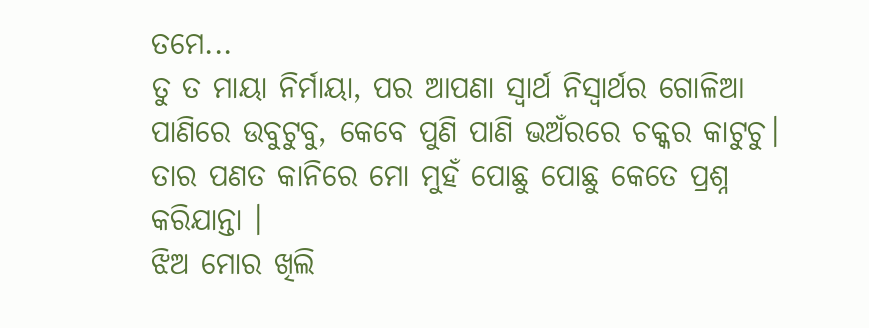ତମେ...
ତୁ ତ ମାୟା ନିର୍ମାୟା, ପର ଆପଣା ସ୍ୱାର୍ଥ ନିସ୍ୱାର୍ଥର ଗୋଳିଆ ପାଣିରେ ଉବୁଟୁବୁ, କେବେ ପୁଣି ପାଣି ଭଅଁରରେ ଚକ୍କର କାଟୁଚୁ।
ତାର ପଣତ କାନିରେ ମୋ ମୁହଁ ପୋଛୁ ପୋଛୁ କେତେ ପ୍ରଶ୍ନ କରିଯାନ୍ତା ।
ଝିଅ ମୋର ଖିଲି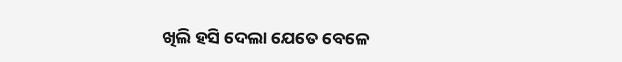ଖିଲି ହସି ଦେଲା ଯେତେ ବେଳେ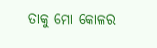ତାକୁ ମୋ କୋଳର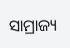ସାମ୍ରାଜ୍ୟ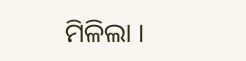ମିଳିଲା ।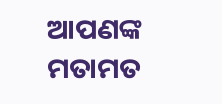ଆପଣଙ୍କ ମତାମତ